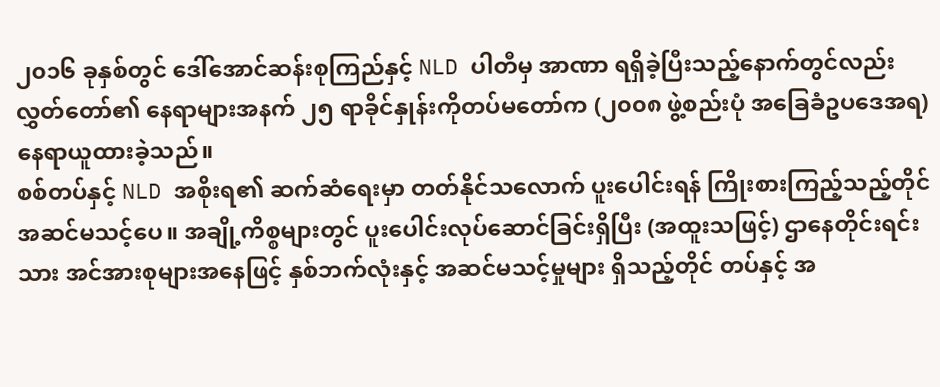၂၀၁၆ ခုနှစ်တွင် ဒေါ်အောင်ဆန်းစုကြည်နှင့် NLD ပါတီမှ အာဏာ ရရှိခဲ့ပြီးသည့်နောက်တွင်လည်း လွှတ်တော်၏ နေရာများအနက် ၂၅ ရာခိုင်နှုန်းကိုတပ်မတော်က (၂၀၀၈ ဖွဲ့စည်းပုံ အခြေခံဥပဒေအရ) နေရာယူထားခဲ့သည်။
စစ်တပ်နှင့် NLD အစိုးရ၏ ဆက်ဆံရေးမှာ တတ်နိုင်သလောက် ပူးပေါင်းရန် ကြိုးစားကြည့်သည့်တိုင် အဆင်မသင့်ပေ။ အချို့ကိစ္စများတွင် ပူးပေါင်းလုပ်ဆောင်ခြင်းရှိပြီး (အထူးသဖြင့်) ဌာနေတိုင်းရင်းသား အင်အားစုများအနေဖြင့် နှစ်ဘက်လုံးနှင့် အဆင်မသင့်မှုများ ရှိသည့်တိုင် တပ်နှင့် အ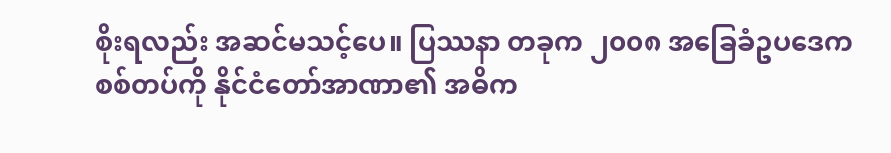စိုးရလည်း အဆင်မသင့်ပေ။ ပြဿနာ တခုက ၂၀၀၈ အခြေခံဥပဒေက စစ်တပ်ကို နိုင်ငံတော်အာဏာ၏ အဓိက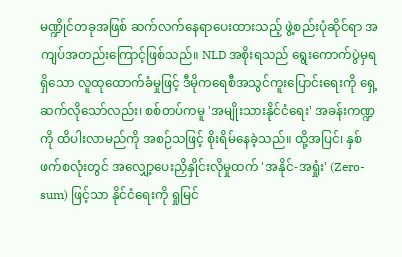မဏ္ဍိုင်တခုအဖြစ် ဆက်လက်နေရာပေးထားသည့် ဖွဲ့စည်းပုံဆိုင်ရာ အကျပ်အတည်းကြောင့်ဖြစ်သည်။ NLD အစိုးရသည် ရွေးကောက်ပွဲမှရရှိသော လူထုထောက်ခံမှုဖြင့် ဒီမိုကရေစီအသွင်ကူးပြောင်းရေးကို ရှေ့ဆက်လိုသော်လည်း၊ စစ်တပ်ကမူ 'အမျိုးသားနိုင်ငံရေး' အခန်းကဏ္ဍကို ထိပါးလာမည်ကို အစဉ်သဖြင့် စိုးရိမ်နေခဲ့သည်။ ထို့အပြင်၊ နှစ်ဖက်စလုံးတွင် အလျှော့ပေးညှိနှိုင်းလိုမှုထက် 'အနိုင်-အရှုံး' (Zero-sum) ဖြင့်သာ နိုင်ငံရေးကို ရှုမြင်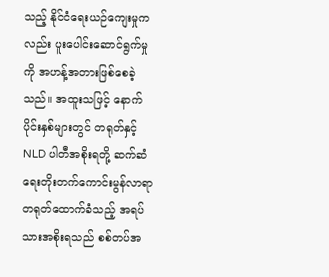သည့် နိုင်ငံရေးယဉ်ကျေးမှုကလည်း ပူးပေါင်းဆောင်ရွက်မှုကို အဟန့်အတားဖြစ်စေခဲ့သည်။ အထူးသဖြင့် နောက်ပိုင်းနှစ်များတွင် တရုတ်နှင့် NLD ပါတီအစိုးရတို့ ဆက်ဆံရေးတိုးတက်ကောင်းမွန်လာရာ တရုတ်ထောက်ခံသည့် အရပ်သားအစိုးရသည် စစ်တပ်အ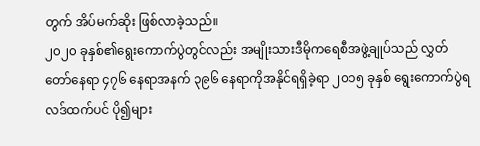တွက် အိပ်မက်ဆိုး ဖြစ်လာခဲ့သည်။
၂၀၂၀ ခုနှစ်၏ရွေးကောက်ပွဲတွင်လည်း အမျိုးသားဒီမိုကရေစီအဖွဲ့ချုပ်သည် လွှတ်တော်နေရာ ၄၇၆ နေရာအနက် ၃၉၆ နေရာကိုအနိုင်ရရှိခဲ့ရာ ၂၀၁၅ ခုနှစ် ရွေးကောက်ပွဲရလဒ်ထက်ပင် ပို၍များ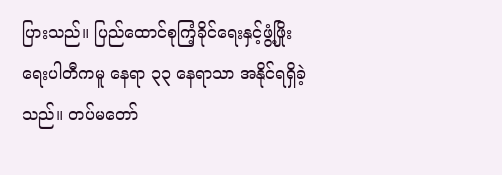ပြားသည်။ ပြည်ထောင်စုကြံ့ခိုင်ရေးနှင့်ဖွံ့ဖြိုးရေးပါတီကမူ နေရာ ၃၃ နေရာသာ အနိုင်ရရှိခဲ့သည်။ တပ်မတော်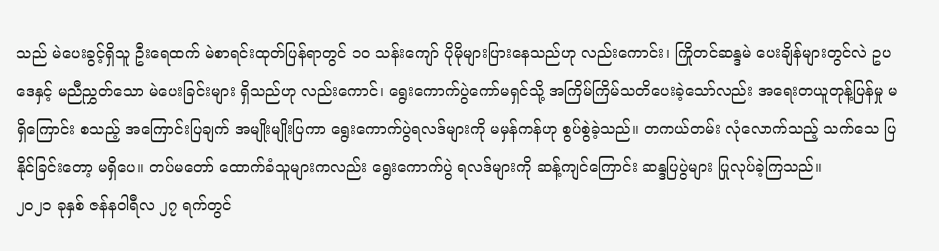သည် မဲပေးခွင့်ရှိသူ ဦးရေထက် မဲစာရင်းထုတ်ပြန်ရာတွင် ၁၀ သန်းကျော် ပိုမိုများပြားနေသည်ဟု လည်းကောင်း၊ ကြိုတင်ဆန္ဒမဲ ပေးချိန်များတွင်လဲ ဥပဒေနှင့် မညီညွှတ်သော မဲပေးခြင်းများ ရှိသည်ဟု လည်းကောင်၊ ရွေးကောက်ပွဲကော်မရှင်သို့ အကြိမ်ကြိမ်သတိပေးခဲ့သော်လည်း အရေးတယူတုန့်ပြန်မှု မရှိကြောင်း စသည့် အကြောင်းပြချက် အမျိုးမျိုးပြကာ ရွေးကောက်ပွဲရလဒ်များကို မမှန်ကန်ဟု စွပ်စွဲခဲ့သည်။ တကယ်တမ်း လုံလောက်သည့် သက်သေ ပြနိုင်ခြင်းတော့ မရှိပေ။ တပ်မတော် ထောက်ခံသူများကလည်း ရွေးကောက်ပွဲ ရလဒ်များကို ဆန့်ကျင်ကြောင်း ဆန္ဒပြပွဲများ ပြုလုပ်ခဲ့ကြသည်။
၂၀၂၁ ခုနှစ် ဇန်နဝါရီလ ၂၇ ရက်တွင်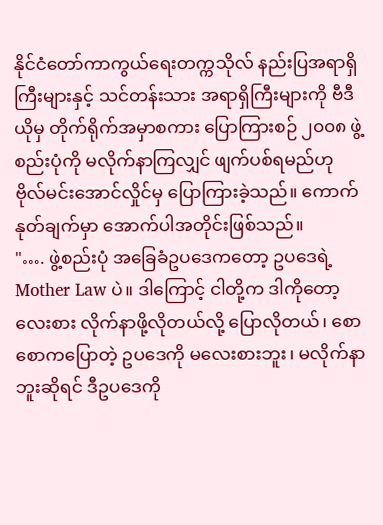နိုင်ငံတော်ကာကွယ်ရေးတက္ကသိုလ် နည်းပြအရာရှိကြီးများနှင့် သင်တန်းသား အရာရှိကြီးများကို ဗီဒီယိုမှ တိုက်ရိုက်အမှာစကား ပြောကြားစဉ် ၂၀၀၈ ဖွဲ့စည်းပုံကို မလိုက်နာကြလျှင် ဖျက်ပစ်ရမည်ဟု ဗိုလ်မင်းအောင်လှိုင်မှ ပြောကြားခဲ့သည်။ ကောက်နုတ်ချက်မှာ အောက်ပါအတိုင်းဖြစ်သည်။
"…. ဖွဲ့စည်းပုံ အခြေခံဥပဒေကတော့ ဥပဒေရဲ့ Mother Law ပဲ။ ဒါကြောင့် ငါတို့က ဒါကိုတော့ လေးစား လိုက်နာဖို့လိုတယ်လို့ ပြောလိုတယ်၊ စောစောကပြောတဲ့ ဥပဒေကို မလေးစားဘူး၊ မလိုက်နာဘူးဆိုရင် ဒီဥပဒေကို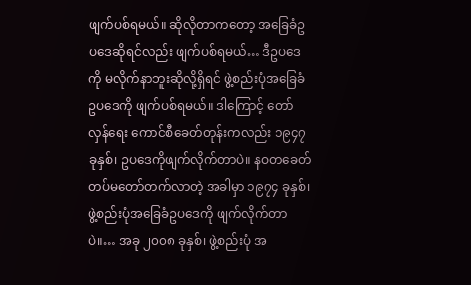ဖျက်ပစ်ရမယ်။ ဆိုလိုတာကတော့ အခြေခံဥပဒေဆိုရင်လည်း ဖျက်ပစ်ရမယ်… ဒီဥပဒေကို မလိုက်နာဘူးဆိုလို့ရှိရင် ဖွဲ့စည်းပုံအခြေခံဥပဒေကို ဖျက်ပစ်ရမယ်။ ဒါကြောင့် တော်လှန်ရေး ကောင်စီခေတ်တုန်းကလည်း ၁၉၄၇ ခုနှစ်၊ ဥပဒေကိုဖျက်လိုက်တာပဲ။ နဝတခေတ် တပ်မတော်တက်လာတဲ့ အခါမှာ ၁၉၇၄ ခုနှစ်၊ ဖွဲ့စည်းပုံအခြေခံဥပဒေကို ဖျက်လိုက်တာပဲ။… အခု ၂၀၀၈ ခုနှစ်၊ ဖွဲ့စည်းပုံ အ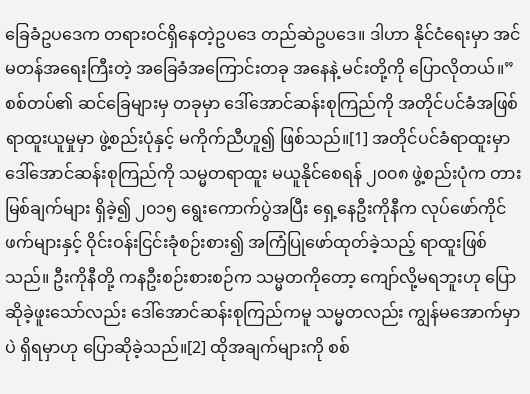ခြေခံဥပဒေက တရားဝင်ရှိနေတဲ့ဥပဒေ တည်ဆဲဥပဒေ။ ဒါဟာ နိုင်ငံရေးမှာ အင်မတန်အရေးကြီးတဲ့ အခြေခံအကြောင်းတခု အနေနဲ့ မင်းတို့ကို ပြောလိုတယ်။”
စစ်တပ်၏ ဆင်ခြေများမှ တခုမှာ ဒေါ်အောင်ဆန်းစုကြည်ကို အတိုင်ပင်ခံအဖြစ် ရာထူးယူမှုမှာ ဖွဲ့စည်းပုံနှင့် မကိုက်ညီဟူ၍ ဖြစ်သည်။[1] အတိုင်ပင်ခံရာထူးမှာ ဒေါ်အောင်ဆန်းစုကြည်ကို သမ္မတရာထူး မယူနိုင်စေရန် ၂၀၀၈ ဖွဲ့စည်းပုံက တားမြစ်ချက်များ ရှိခဲ့၍ ၂၀၁၅ ရွေးကောက်ပွဲအပြီး ရှေ့နေဦးကိုနီက လုပ်ဖော်ကိုင်ဖက်များနှင့် ဝိုင်းဝန်းငြင်းခုံစဉ်းစား၍ အကြံပြုဖော်ထုတ်ခဲ့သည့် ရာထူးဖြစ်သည်။ ဦးကိုနီတို့ ကနဦးစဉ်းစားစဉ်က သမ္မတကိုတော့ ကျော်လို့မရဘူးဟု ပြောဆိုခဲ့ဖူးသော်လည်း ဒေါ်အောင်ဆန်းစုကြည်ကမူ သမ္မတလည်း ကျွန်မအောက်မှာပဲ ရှိရမှာဟု ပြောဆိုခဲ့သည်။[2] ထိုအချက်များကို စစ်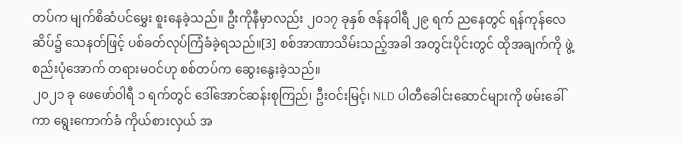တပ်က မျက်စိဆံပင်မွှေး စူးနေခဲ့သည်။ ဦးကိုနီမှာလည်း ၂၀၁၇ ခုနှစ် ဇန်နဝါရီ ၂၉ ရက် ညနေတွင် ရန်ကုန်လေဆိပ်၌ သေနတ်ဖြင့် ပစ်ခတ်လုပ်ကြံခံခဲ့ရသည်။[3] စစ်အာဏာသိမ်းသည့်အခါ အတွင်းပိုင်းတွင် ထိုအချက်ကို ဖွဲ့စည်းပုံအောက် တရားမဝင်ဟု စစ်တပ်က ဆွေးနွေးခဲ့သည်။
၂၀၂၁ ခု ဖေဖော်ဝါရီ ၁ ရက်တွင် ဒေါ်အောင်ဆန်းစုကြည်၊ ဦးဝင်းမြင့်၊ NLD ပါတီခေါင်းဆောင်များကို ဖမ်းခေါ်ကာ ရွေးကောက်ခံ ကိုယ်စားလှယ် အ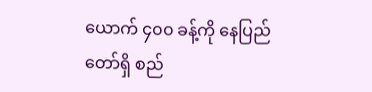ယောက် ၄၀၀ ခန့်ကို နေပြည်တော်ရှိ စည်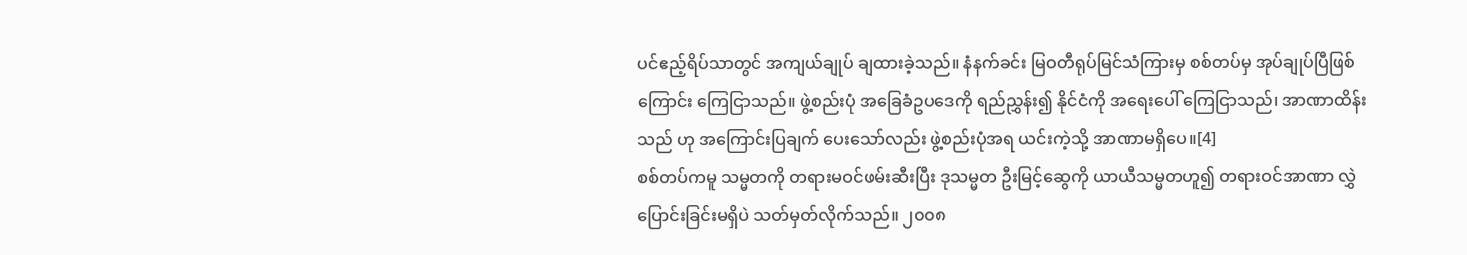ပင်ဧည့်ရိပ်သာတွင် အကျယ်ချုပ် ချထားခဲ့သည်။ နံနက်ခင်း မြဝတီရုပ်မြင်သံကြားမှ စစ်တပ်မှ အုပ်ချုပ်ပြီဖြစ်ကြောင်း ကြေငြာသည်။ ဖွဲ့စည်းပုံ အခြေခံဥပဒေကို ရည်ညွှန်း၍ နိုင်ငံကို အရေးပေါ် ကြေငြာသည်၊ အာဏာထိန်းသည် ဟု အကြောင်းပြချက် ပေးသော်လည်း ဖွဲ့စည်းပုံအရ ယင်းကဲ့သို့ အာဏာမရှိပေ။[4]
စစ်တပ်ကမူ သမ္မတကို တရားမဝင်ဖမ်းဆီးပြီး ဒုသမ္မတ ဦးမြင့်ဆွေကို ယာယီသမ္မတဟူ၍ တရားဝင်အာဏာ လွှဲပြောင်းခြင်းမရှိပဲ သတ်မှတ်လိုက်သည်။ ၂၀၀၈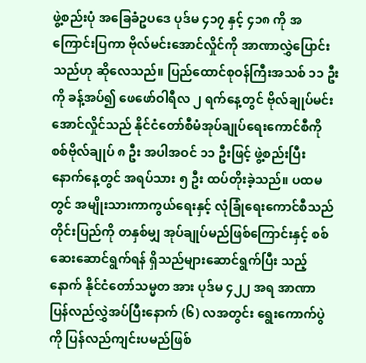ဖွဲ့စည်းပုံ အခြေခံဥပဒေ ပုဒ်မ ၄၁၇ နှင့် ၄၁၈ ကို အကြောင်းပြကာ ဗိုလ်မင်းအောင်လှိုင်ကို အာဏာလွှဲပြောင်းသည်ဟု ဆိုလေသည်။ ပြည်ထောင်စုဝန်ကြီးအသစ် ၁၁ ဦး ကို ခန့်အပ်၍ ဖေဖော်ဝါရီလ ၂ ရက်နေ့တွင် ဗိုလ်ချုပ်မင်းအောင်လှိုင်သည် နိုင်ငံတော်စီမံအုပ်ချုပ်ရေးကောင်စီကို စစ်ဗိုလ်ချုပ် ၈ ဦး အပါအဝင် ၁၁ ဦးဖြင့် ဖွဲ့စည်းပြီး နောက်နေ့တွင် အရပ်သား ၅ ဦး ထပ်တိုးခဲ့သည်။ ပထမတွင် အမျိုးသားကာကွယ်ရေးနှင့် လုံခြုံရေးကောင်စီသည် တိုင်းပြည်ကို တနှစ်မျှ အုပ်ချုပ်မည်ဖြစ်ကြောင်းနှင့် စစ်ဆေးဆောင်ရွက်ရန် ရှိသည်များဆောင်ရွက်ပြီး သည့်နောက် နိုင်ငံတော်သမ္မတ အား ပုဒ်မ ၄၂၂ အရ အာဏာ ပြန်လည်လွှဲအပ်ပြီးနောက် (၆) လအတွင်း ရွေးကောက်ပွဲကို ပြန်လည်ကျင်းပမည်ဖြစ်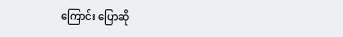ကြောင်း ပြောဆို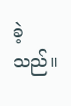ခဲ့သည်။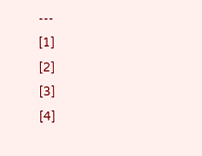---
[1]
[2]
[3]
[4]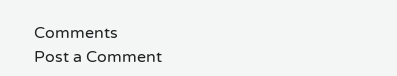Comments
Post a Comment